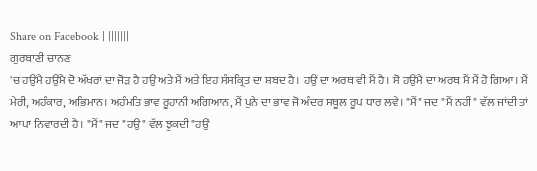Share on Facebook | |||||||
ਗੁਰਬਾਣੀ ਚਾਨਣ
'ਚ ਹਉਂਮੈ ਹਉਂਮੈ ਦੋ ਅੱਖਰਾਂ ਦਾ ਜੋੜ ਹੈ ਹਉਂ ਅਤੇ ਮੈਂ ਅਤੇ ਇਹ ਸੰਸਕ੍ਰਿਤ ਦਾ ਸ਼ਬਦ ਹੈ। ਹਉਂ ਦਾ ਅਰਥ ਵੀ ਮੈਂ ਹੈ। ਸੋ ਹਉਂਮੈ ਦਾ ਅਰਥ ਮੈਂ ਮੈਂ ਹੋ ਗਿਆ। ਮੈਂ ਮੇਰੀ, ਅਹੰਕਾਰ, ਅਭਿਮਾਨ। ਅਹੰਮਤਿ ਭਾਵ ਰੂਹਾਨੀ ਅਗਿਆਨ, ਮੈਂ ਪੁਨੇ ਦਾ ਭਾਵ ਜੋ ਅੰਦਰ ਸਥੂਲ ਰੂਪ ਧਾਰ ਲਵੇ। "ਮੈਂ" ਜਦ "ਮੈਂ ਨਹੀਂ" ਵੱਲ ਜਾਂਦੀ ਤਾਂ ਆਪਾ ਨਿਵਾਰਦੀ ਹੈ। "ਮੈਂ" ਜਦ "ਹਉ" ਵੱਲ ਝੁਕਦੀ "ਹਉਂ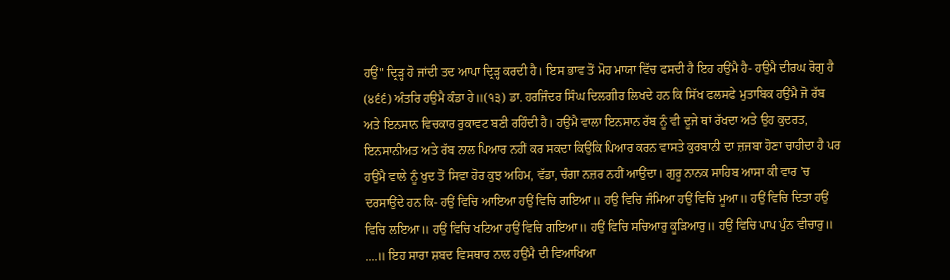ਹਉਂ" ਦ੍ਰਿੜ੍ਹ ਹੋ ਜਾਂਦੀ ਤਦ ਆਪਾ ਦ੍ਰਿੜ੍ਹ ਕਰਦੀ ਹੈ। ਇਸ ਭਾਵ ਤੋਂ ਮੋਹ ਮਾਯਾ ਵਿੱਚ ਫਸਦੀ ਹੈ ਇਹ ਹਉਂਮੈ ਹੈ- ਹਉਮੈ ਦੀਰਘ ਰੋਗੁ ਹੈ (੪੬੬) ਅੰਤਰਿ ਹਉਮੈ ਕੰਡਾ ਹੇ॥(੧੩) ਡਾ. ਹਰਜਿੰਦਰ ਸਿੰਘ ਦਿਲਗੀਰ ਲਿਖਦੇ ਹਨ ਕਿ ਸਿੱਖ ਫਲਸਫੇ ਮੁਤਾਬਿਕ ਹਉਂਮੈ ਜੋ ਰੱਬ ਅਤੇ ਇਨਸਾਨ ਵਿਚਕਾਰ ਰੁਕਾਵਟ ਬਣੀ ਰਹਿੰਦੀ ਹੈ। ਹਉਂਮੈ ਵਾਲਾ ਇਨਸਾਨ ਰੱਬ ਨੂੰ ਵੀ ਦੂਜੇ ਥਾਂ ਰੱਖਦਾ ਅਤੇ ਉਹ ਕੁਦਰਤ, ਇਨਸਾਨੀਅਤ ਅਤੇ ਰੱਬ ਨਾਲ ਪਿਆਰ ਨਹੀਂ ਕਰ ਸਕਦਾ ਕਿਉਂਕਿ ਪਿਆਰ ਕਰਨ ਵਾਸਤੇ ਕੁਰਬਾਨੀ ਦਾ ਜ਼ਜਬਾ ਹੋਣਾ ਚਾਹੀਦਾ ਹੈ ਪਰ ਹਉਂਮੈ ਵਾਲੇ ਨੂੰ ਖੁਦ ਤੋਂ ਸਿਵਾ ਹੋਰ ਕੁਝ ਅਹਿਮ, ਵੱਡਾ, ਚੰਗਾ ਨਜ਼ਰ ਨਹੀਂ ਆਉਂਦਾ। ਗੁਰੂ ਨਾਨਕ ਸਾਹਿਬ ਆਸਾ ਕੀ ਵਾਰ 'ਚ ਦਰਸਾਉਂਦੇ ਹਨ ਕਿ- ਹਉਂ ਵਿਚਿ ਆਇਆ ਹਉਂ ਵਿਚਿ ਗਇਆ॥ ਹਉ ਵਿਚਿ ਜੰਮਿਆ ਹਉਂ ਵਿਚਿ ਮੂਆ॥ ਹਉਂ ਵਿਚਿ ਦਿਤਾ ਹਉਂ ਵਿਚਿ ਲਇਆ॥ ਹਉਂ ਵਿਚਿ ਖਟਿਆ ਹਉਂ ਵਿਚਿ ਗਇਆ॥ ਹਉਂ ਵਿਚਿ ਸਚਿਆਰੁ ਕੂੜਿਆਰੁ॥ ਹਉਂ ਵਿਚਿ ਪਾਪ ਪੁੰਨ ਵੀਚਾਰੁ॥ ....॥ ਇਹ ਸਾਰਾ ਸ਼ਬਦ ਵਿਸਥਾਰ ਨਾਲ ਹਉਂਮੈ ਦੀ ਵਿਆਖਿਆ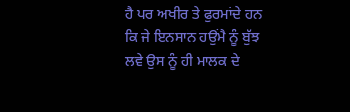ਹੈ ਪਰ ਅਖੀਰ ਤੇ ਫੁਰਮਾਂਦੇ ਹਨ ਕਿ ਜੇ ਇਨਸਾਨ ਹਉਂਮੈ ਨੂੰ ਬੁੱਝ ਲਵੇ ਉਸ ਨੂੰ ਹੀ ਮਾਲਕ ਦੇ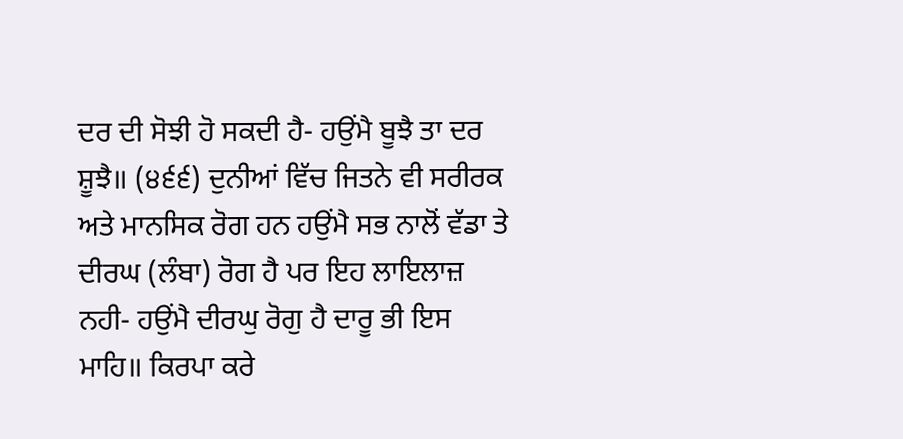ਦਰ ਦੀ ਸੋਝੀ ਹੋ ਸਕਦੀ ਹੈ- ਹਉਂਮੈ ਬੂਝੈ ਤਾ ਦਰ ਸ਼ੂਝੈ॥ (੪੬੬) ਦੁਨੀਆਂ ਵਿੱਚ ਜਿਤਨੇ ਵੀ ਸਰੀਰਕ ਅਤੇ ਮਾਨਸਿਕ ਰੋਗ ਹਨ ਹਉਂਮੈ ਸਭ ਨਾਲੋਂ ਵੱਡਾ ਤੇ ਦੀਰਘ (ਲੰਬਾ) ਰੋਗ ਹੈ ਪਰ ਇਹ ਲਾਇਲਾਜ਼ ਨਹੀ- ਹਉਂਮੈ ਦੀਰਘੁ ਰੋਗੁ ਹੈ ਦਾਰੂ ਭੀ ਇਸ ਮਾਹਿ॥ ਕਿਰਪਾ ਕਰੇ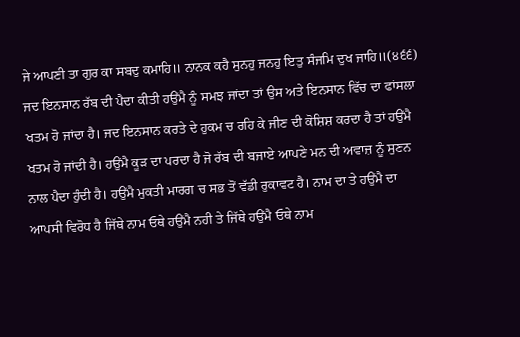ਜੇ ਆਪਣੀ ਤਾ ਗੁਰ ਕਾ ਸਬਦੁ ਕਮਾਹਿ॥ ਨਾਨਕ ਕਹੈ ਸੁਨਹੁ ਜਨਹੁ ਇਤੁ ਸੰਜਮਿ ਦੁਖ ਜਾਹਿ॥(੪੬੬) ਜਦ ਇਨਸਾਨ ਰੱਬ ਦੀ ਪੈਦਾ ਕੀਤੀ ਹਉਂਮੈ ਨੂੰ ਸਮਝ ਜਾਂਦਾ ਤਾਂ ਉਸ ਅਤੇ ਇਨਸਾਨ ਵਿੱਚ ਦਾ ਫਾਂਸਲਾ ਖਤਮ ਹੋ ਜਾਂਦਾ ਹੈ। ਜਦ ਇਨਸਾਨ ਕਰਤੇ ਦੇ ਹੁਕਮ ਚ ਰਹਿ ਕੇ ਜੀਣ ਦੀ ਕੋਸ਼ਿਸ਼ ਕਰਦਾ ਹੈ ਤਾਂ ਹਉਂਮੈ ਖਤਮ ਹੋ ਜਾਂਦੀ ਹੈ। ਹਉਂਮੈ ਕੂੜ ਦਾ ਪਰਦਾ ਹੈ ਜੋ ਰੱਬ ਦੀ ਬਜਾਏ ਆਪਣੇ ਮਨ ਦੀ ਅਵਾਜ਼ ਨੂੰ ਸੁਣਨ ਨਾਲ ਪੈਦਾ ਹੁੰਦੀ ਹੈ। ਹਉਂਮੈ ਮੁਕਤੀ ਮਾਰਗ ਚ ਸਭ ਤੋਂ ਵੱਡੀ ਰੁਕਾਵਟ ਹੈ। ਨਾਮ ਦਾ ਤੇ ਹਉਂਮੈ ਦਾ ਆਪਸੀ ਵਿਰੋਧ ਹੈ ਜਿੱਥੇ ਨਾਮ ਓਥੇ ਹਉਂਮੈ ਨਹੀ ਤੇ ਜਿੱਥੇ ਹਉਂਮੈ ਓਥੇ ਨਾਮ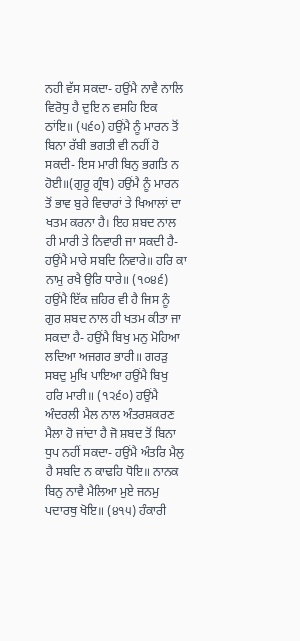ਨਹੀ ਵੱਸ ਸਕਦਾ- ਹਉਂਮੈ ਨਾਵੈ ਨਾਲਿ ਵਿਰੋਧੁ ਹੈ ਦੁਇ ਨ ਵਸਹਿ ਇਕ ਠਾਂਇ॥ (੫੬੦) ਹਉਂਮੈ ਨੂੰ ਮਾਰਨ ਤੋਂ ਬਿਨਾ ਰੱਬੀ ਭਗਤੀ ਵੀ ਨਹੀਂ ਹੋ ਸਕਦੀ- ਇਸ ਮਾਰੀ ਬਿਨੁ ਭਗਤਿ ਨ ਹੋਈ॥(ਗੁਰੂ ਗ੍ਰੰਥ) ਹਉਂਮੈ ਨੂੰ ਮਾਰਨ ਤੋਂ ਭਾਵ ਬੁਰੇ ਵਿਚਾਰਾਂ ਤੇ ਖਿਆਲਾਂ ਦਾ ਖਤਮ ਕਰਨਾ ਹੈ। ਇਹ ਸ਼ਬਦ ਨਾਲ ਹੀ ਮਾਰੀ ਤੇ ਨਿਵਾਰੀ ਜਾ ਸਕਦੀ ਹੈ-ਹਉਂਮੈ ਮਾਰੇ ਸਬਦਿ ਨਿਵਾਰੇ॥ ਹਰਿ ਕਾ ਨਾਮੁ ਰਖੈ ਉਰਿ ਧਾਰੇ॥ (੧੦੪੬) ਹਉਂਮੈ ਇੱਕ ਜ਼ਹਿਰ ਵੀ ਹੈ ਜਿਸ ਨੂੰ ਗੁਰ ਸ਼ਬਦ ਨਾਲ ਹੀ ਖਤਮ ਕੀਤਾ ਜਾ ਸਕਦਾ ਹੈ- ਹਉਂਮੈ ਬਿਖੁ ਮਨੁ ਮੋਹਿਆ ਲਦਿਆ ਅਜਗਰ ਭਾਰੀ॥ ਗਰੜੁ ਸਬਦੁ ਮੁਖਿ ਪਾਇਆ ਹਉਂਮੈ ਬਿਖੁ ਹਰਿ ਮਾਰੀ॥ (੧੨੬੦) ਹਉਂਮੈ ਅੰਦਰਲੀ ਮੈਲ ਨਾਲ ਅੰਤਰਸ਼ਕਰਣ ਮੈਲਾ ਹੋ ਜਾਂਦਾ ਹੈ ਜੋ ਸ਼ਬਦ ਤੋਂ ਬਿਨਾ ਧੁਪ ਨਹੀਂ ਸਕਦਾ- ਹਉਂਮੈ ਅੰਤਰਿ ਮੈਲੁ ਹੈ ਸਬਦਿ ਨ ਕਾਢਹਿ ਧੋਇ॥ ਨਾਨਕ ਬਿਨੁ ਨਾਵੈ ਮੈਲਿਆ ਮੁਏ ਜਨਮੁ ਪਦਾਰਥੁ ਖੋਇ॥ (੪੧੫) ਹੰਕਾਰੀ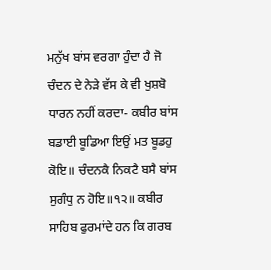ਮਨੁੱਖ ਬਾਂਸ ਵਰਗਾ ਹੁੰਦਾ ਹੈ ਜੋ ਚੰਦਨ ਦੇ ਨੇੜੇ ਵੱਸ ਕੇ ਵੀ ਖੁਸ਼ਬੋ ਧਾਰਨ ਨਹੀਂ ਕਰਦਾ- ਕਬੀਰ ਬਾਂਸ ਬਡਾਈ ਬੂਡਿਆ ਇਉਂ ਮਤ ਬੂਡਹੁ ਕੋਇ॥ ਚੰਦਨਕੈ ਨਿਕਟੈ ਬਸੈ ਬਾਂਸ ਸੁਗੰਧੁ ਨ ਹੋਇ॥੧੨॥ ਕਬੀਰ ਸਾਹਿਬ ਫੁਰਮਾਂਦੇ ਹਨ ਕਿ ਗਰਬ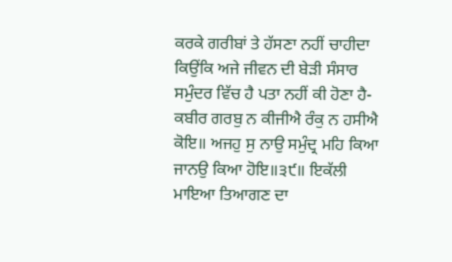ਕਰਕੇ ਗਰੀਬਾਂ ਤੇ ਹੱਸਣਾ ਨਹੀਂ ਚਾਹੀਦਾ ਕਿਉਂਕਿ ਅਜੇ ਜੀਵਨ ਦੀ ਬੇੜੀ ਸੰਸਾਰ ਸਮੁੰਦਰ ਵਿੱਚ ਹੈ ਪਤਾ ਨਹੀਂ ਕੀ ਹੋਣਾ ਹੈ-ਕਬੀਰ ਗਰਬੁ ਨ ਕੀਜੀਐ ਰੰਕੁ ਨ ਹਸੀਐ ਕੋਇ॥ ਅਜਹੁ ਸੁ ਨਾਉ ਸਮੁੰਦ੍ਰ ਮਹਿ ਕਿਆ ਜਾਨਉ ਕਿਆ ਹੋਇ॥੩੯॥ ਇਕੱਲੀ ਮਾਇਆ ਤਿਆਗਣ ਦਾ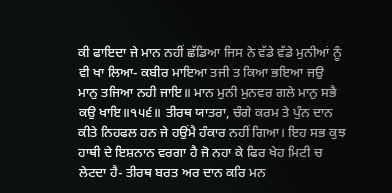ਕੀ ਫਾਇਦਾ ਜੇ ਮਾਨ ਨਹੀਂ ਛੱਡਿਆ ਜਿਸ ਨੇ ਵੱਡੇ ਵੱਡੇ ਮੁਨੀਆਂ ਨੂੰ ਵੀ ਖਾ ਲਿਆ- ਕਬੀਰ ਮਾਇਆ ਤਜੀ ਤ ਕਿਆ ਭਇਆ ਜਉ ਮਾਨੁ ਤਜਿਆ ਨਹੀ ਜਾਇ॥ ਮਾਨ ਮੁਨੀ ਮੁਨਵਰ ਗਲੇ ਮਾਨੁ ਸਭੈ ਕਉ ਖਾਇ॥੧੫੬॥ ਤੀਰਥ ਯਾਤਰਾ, ਚੰਗੇ ਕਰਮ ਤੇ ਪੁੰਨ ਦਾਨ ਕੀਤੇ ਨਿਹਫਲ ਹਨ ਜੇ ਹਉਂਮੈ ਹੰਕਾਰ ਨਹੀਂ ਗਿਆ। ਇਹ ਸਭ ਕੁਝ ਹਾਥੀ ਦੇ ਇਸ਼ਨਾਨ ਵਰਗਾ ਹੈ ਜੋ ਨਹਾ ਕੇ ਫਿਰ ਖੇਹ ਮਿਟੀ ਚ ਲੇਟਦਾ ਹੈ- ਤੀਰਥ ਬਰਤ ਅਰ ਦਾਨ ਕਰਿ ਮਨ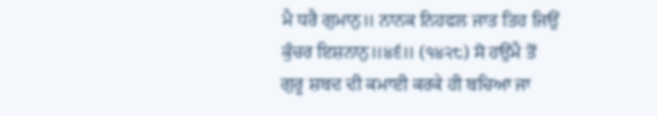ਮੈ ਧਰੈ ਗੁਮਾਨੁ॥ ਨਾਨਕ ਨਿਹਫਲ ਜਾਤ ਤਿਹ ਜਿਉਂ ਕੁੰਚਰ ਇਸ਼ਨਾਨੁ॥੪੬॥ (੧੪੨੮) ਸੋ ਹਉਂਮੈ ਤੋਂ ਗੁਰੂ ਸ਼ਬਦ ਦੀ ਕਮਾਈ ਕਰਕੇ ਹੀ ਬਚਿਆ ਜਾ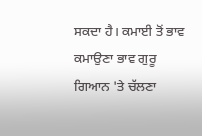ਸਕਦਾ ਹੈ। ਕਮਾਈ ਤੋਂ ਭਾਵ ਕਮਾਉਣਾ ਭਾਵ ਗੁਰੂ ਗਿਆਨ 'ਤੇ ਚੱਲਣਾ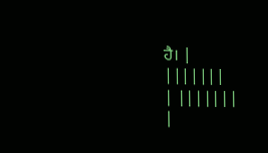ਹੈ। |
|||||||
| |||||||
|